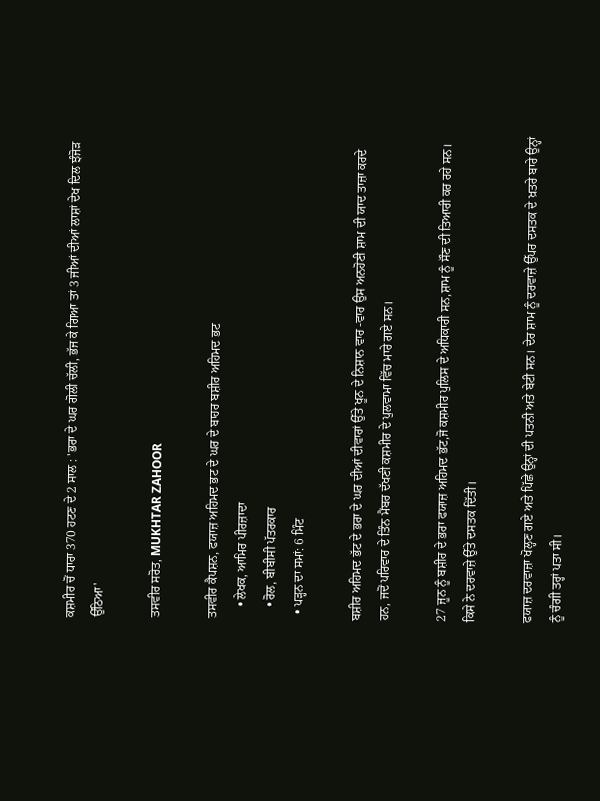ਕਸ਼ਮੀਰ ਚੋਂ ਧਾਰਾ 370 ਹਟਣ ਦੇ 2 ਸਾਲ : 'ਭਰਾ ਦੇ ਘਰ ਗੋਲੀ ਚੱਲੀ, ਭੱਜ ਕੇ ਗਿਆ ਤਾਂ 3 ਜੀਆਂ ਦੀਆਂ ਲਾਸ਼ਾਂ ਦੇਖ ਦਿਲ ਝੰਜੋੜ ਉੱਠਿਆ'

ਤਸਵੀਰ ਸਰੋਤ, MUKHTAR ZAHOOR

ਤਸਵੀਰ ਕੈਪਸ਼ਨ, ਫਯਾਜ਼ ਅਹਿਮਦ ਭਟ ਦੇ ਘਰ ਦੇ ਬਾਹਰ ਬਸ਼ੀਰ ਅਹਿਮਦ ਭਟ
    • ਲੇਖਕ, ਆਮਿਰ ਪੀਰਜ਼ਾਦਾ
    • ਰੋਲ, ਬੀਬੀਸੀ ਪੱਤਰਕਾਰ
  • ਪੜ੍ਹਨ ਦਾ ਸਮਾਂ: 6 ਮਿੰਟ

ਬਸ਼ੀਰ ਅਹਿਮਦ ਭੱਟ ਦੇ ਭਰਾ ਦੇ ਘਰ ਦੀਆਂ ਦੀਵਾਰਾਂ ਉੱਤੇ ਖੂਨ ਦੇ ਨਿਸ਼ਾਨ ਵਾਰ -ਵਾਰ ਉਸ ਅਨਹੋਣੀ ਸ਼ਾਮ ਦੀ ਯਾਦ ਤਾਜ਼ਾ ਕਰਦੇ ਹਨ, ਜਦੋਂ ਪਰਿਵਾਰ ਦੇ ਤਿੰਨ ਮੈਂਬਰ ਦੱਖਣੀ ਕਸ਼ਮੀਰ ਦੇ ਪੁਲਵਾਮਾ ਵਿੱਚ ਮਾਰੇ ਗਏ ਸਨ।

27 ਜੂਨ ਨੂੰ ਬਸ਼ੀਰ ਦੇ ਭਰਾ ਫਯਾਜ਼ ਅਹਿਮਦ ਭੱਟ,ਜੋ ਕਸ਼ਮੀਰ ਪੁਲਿਸ ਦੇ ਅਧਿਕਾਰੀ ਸਨ,ਸ਼ਾਮ ਨੂੰ ਸੌਣ ਦੀ ਤਿਆਰੀ ਕਰ ਰਹੇ ਸਨ। ਕਿਸੇ ਨੇ ਦਰਵਾਜ਼ੇ ਉੱਤੇ ਦਸਤਕ ਦਿੱਤੀ।

ਫਯਾਜ਼ ਦਰਵਾਜ਼ਾ ਖੋਲ੍ਹਣ ਗਏ ਅਤੇ ਪਿੱਛੇ ਉਨ੍ਹਾਂ ਦੀ ਪਤਨੀ ਅਤੇ ਬੇਟੀ ਸਨ। ਦੇਰ ਸ਼ਾਮ ਨੂੰ ਦਰਵਾਜ਼ੇ ਉੱਪਰ ਦਸਤਕ ਦੇ ਖ਼ਤਰੇ ਬਾਰੇ ਉਨ੍ਹਾਂ ਨੂੰ ਚੰਗੀ ਤਰ੍ਹਾਂ ਪਤਾ ਸੀ।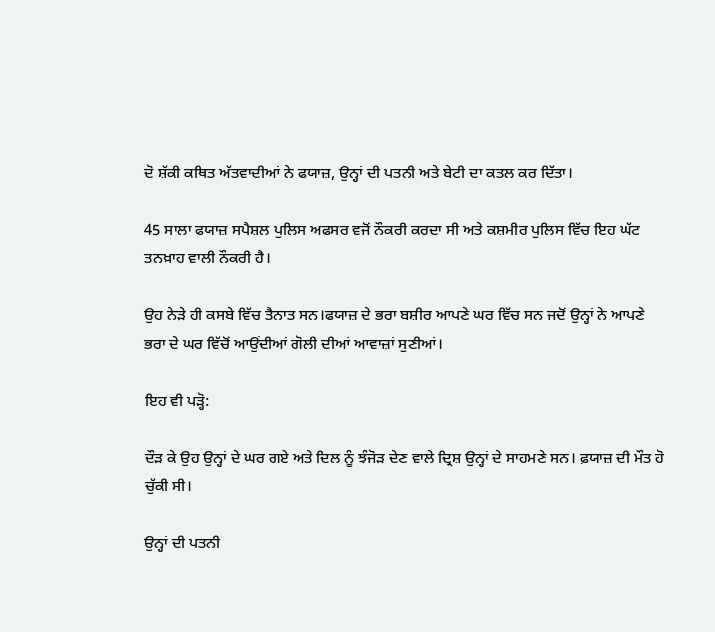ਦੋ ਸ਼ੱਕੀ ਕਥਿਤ ਅੱਤਵਾਦੀਆਂ ਨੇ ਫਯਾਜ਼, ਉਨ੍ਹਾਂ ਦੀ ਪਤਨੀ ਅਤੇ ਬੇਟੀ ਦਾ ਕਤਲ ਕਰ ਦਿੱਤਾ।

45 ਸਾਲਾ ਫਯਾਜ਼ ਸਪੈਸ਼ਲ ਪੁਲਿਸ ਅਫਸਰ ਵਜੋਂ ਨੌਕਰੀ ਕਰਦਾ ਸੀ ਅਤੇ ਕਸ਼ਮੀਰ ਪੁਲਿਸ ਵਿੱਚ ਇਹ ਘੱਟ ਤਨਖ਼ਾਹ ਵਾਲੀ ਨੌਕਰੀ ਹੈ।

ਉਹ ਨੇੜੇ ਹੀ ਕਸਬੇ ਵਿੱਚ ਤੈਨਾਤ ਸਨ।ਫਯਾਜ਼ ਦੇ ਭਰਾ ਬਸ਼ੀਰ ਆਪਣੇ ਘਰ ਵਿੱਚ ਸਨ ਜਦੋਂ ਉਨ੍ਹਾਂ ਨੇ ਆਪਣੇ ਭਰਾ ਦੇ ਘਰ ਵਿੱਚੋਂ ਆਉਂਦੀਆਂ ਗੋਲੀ ਦੀਆਂ ਆਵਾਜ਼ਾਂ ਸੁਣੀਆਂ।

ਇਹ ਵੀ ਪੜ੍ਹੋ:

ਦੌੜ ਕੇ ਉਹ ਉਨ੍ਹਾਂ ਦੇ ਘਰ ਗਏ ਅਤੇ ਦਿਲ ਨੂੰ ਝੰਜੋੜ ਦੇਣ ਵਾਲੇ ਦ੍ਰਿਸ਼ ਉਨ੍ਹਾਂ ਦੇ ਸਾਹਮਣੇ ਸਨ। ਫ਼ਯਾਜ਼ ਦੀ ਮੌਤ ਹੋ ਚੁੱਕੀ ਸੀ।

ਉਨ੍ਹਾਂ ਦੀ ਪਤਨੀ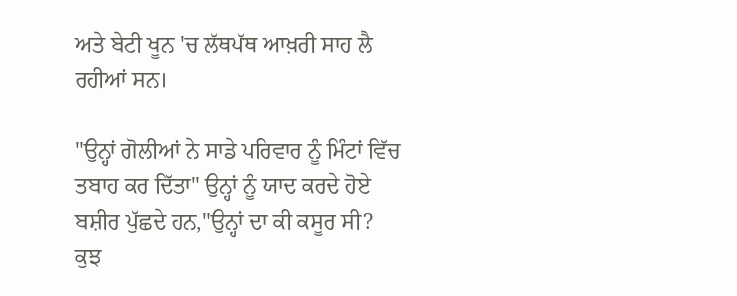ਅਤੇ ਬੇਟੀ ਖੂਨ 'ਚ ਲੱਥਪੱਥ ਆਖ਼ਰੀ ਸਾਹ ਲੈ ਰਹੀਆਂ ਸਨ।

"ਉਨ੍ਹਾਂ ਗੋਲੀਆਂ ਨੇ ਸਾਡੇ ਪਰਿਵਾਰ ਨੂੰ ਮਿੰਟਾਂ ਵਿੱਚ ਤਬਾਹ ਕਰ ਦਿੱਤਾ" ਉਨ੍ਹਾਂ ਨੂੰ ਯਾਦ ਕਰਦੇ ਹੋਏ ਬਸ਼ੀਰ ਪੁੱਛਦੇ ਹਨ,"ਉਨ੍ਹਾਂ ਦਾ ਕੀ ਕਸੂਰ ਸੀ? ਕੁਝ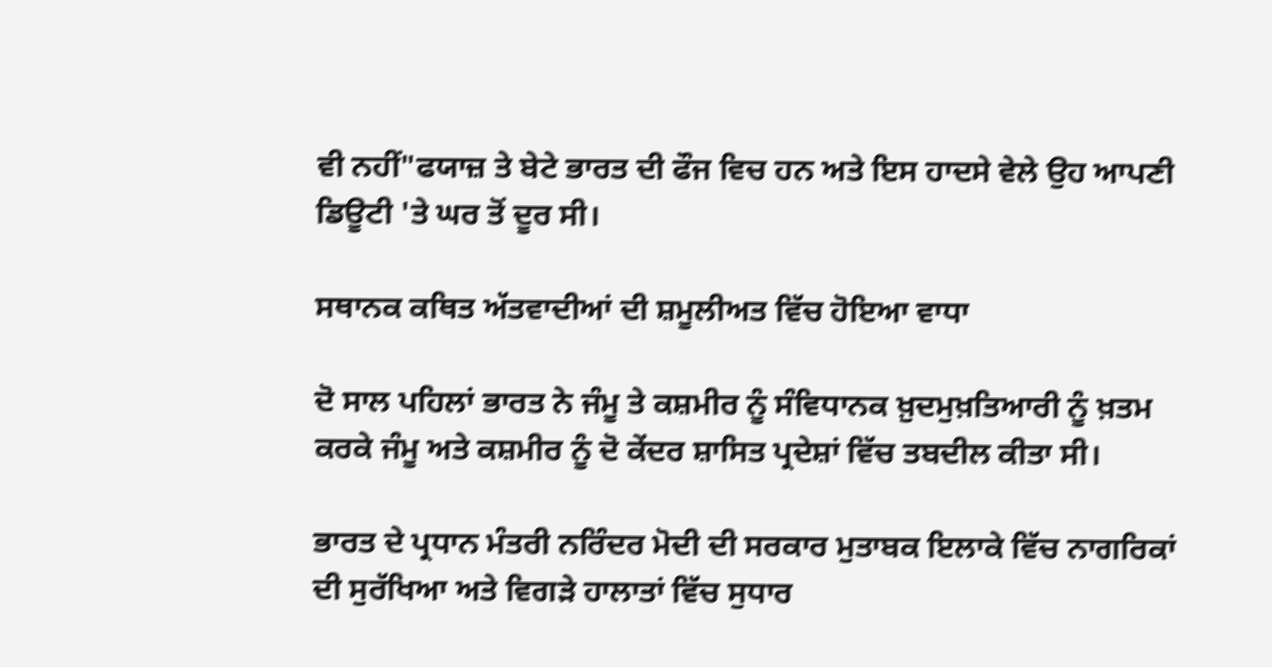ਵੀ ਨਹੀਂ"ਫਯਾਜ਼ ਤੇ ਬੇਟੇ ਭਾਰਤ ਦੀ ਫੌਜ ਵਿਚ ਹਨ ਅਤੇ ਇਸ ਹਾਦਸੇ ਵੇਲੇ ਉਹ ਆਪਣੀ ਡਿਊਟੀ 'ਤੇ ਘਰ ਤੋਂ ਦੂਰ ਸੀ।

ਸਥਾਨਕ ਕਥਿਤ ਅੱਤਵਾਦੀਆਂ ਦੀ ਸ਼ਮੂਲੀਅਤ ਵਿੱਚ ਹੋਇਆ ਵਾਧਾ

ਦੋ ਸਾਲ ਪਹਿਲਾਂ ਭਾਰਤ ਨੇ ਜੰਮੂ ਤੇ ਕਸ਼ਮੀਰ ਨੂੰ ਸੰਵਿਧਾਨਕ ਖ਼ੁਦਮੁਖ਼ਤਿਆਰੀ ਨੂੰ ਖ਼ਤਮ ਕਰਕੇ ਜੰਮੂ ਅਤੇ ਕਸ਼ਮੀਰ ਨੂੰ ਦੋ ਕੇਂਦਰ ਸ਼ਾਸਿਤ ਪ੍ਰਦੇਸ਼ਾਂ ਵਿੱਚ ਤਬਦੀਲ ਕੀਤਾ ਸੀ।

ਭਾਰਤ ਦੇ ਪ੍ਰਧਾਨ ਮੰਤਰੀ ਨਰਿੰਦਰ ਮੋਦੀ ਦੀ ਸਰਕਾਰ ਮੁਤਾਬਕ ਇਲਾਕੇ ਵਿੱਚ ਨਾਗਰਿਕਾਂ ਦੀ ਸੁਰੱਖਿਆ ਅਤੇ ਵਿਗੜੇ ਹਾਲਾਤਾਂ ਵਿੱਚ ਸੁਧਾਰ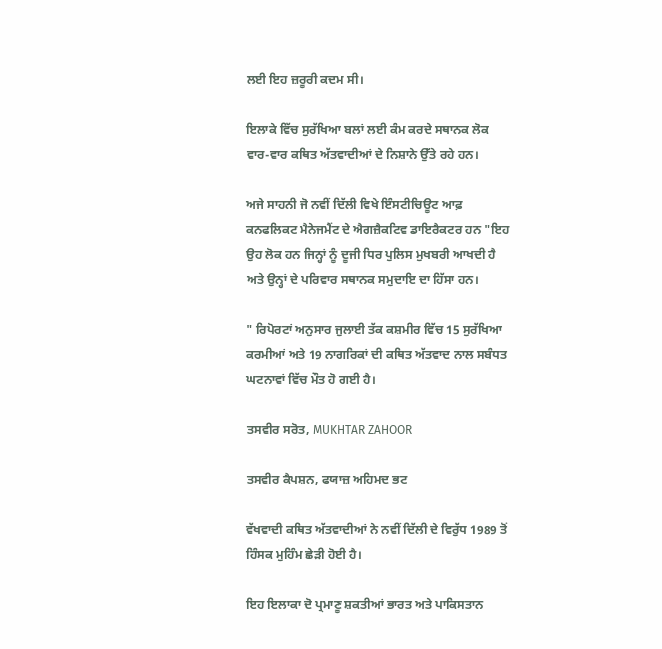ਲਈ ਇਹ ਜ਼ਰੂਰੀ ਕਦਮ ਸੀ।

ਇਲਾਕੇ ਵਿੱਚ ਸੁਰੱਖਿਆ ਬਲਾਂ ਲਈ ਕੰਮ ਕਰਦੇ ਸਥਾਨਕ ਲੋਕ ਵਾਰ-ਵਾਰ ਕਥਿਤ ਅੱਤਵਾਦੀਆਂ ਦੇ ਨਿਸ਼ਾਨੇ ਉੱਤੇ ਰਹੇ ਹਨ।

ਅਜੇ ਸਾਹਨੀ ਜੋ ਨਵੀਂ ਦਿੱਲੀ ਵਿਖੇ ਇੰਸਟੀਚਿਊਟ ਆਫ਼ ਕਨਫਲਿਕਟ ਮੈਨੇਜਮੈਂਟ ਦੇ ਐਗਜ਼ੈਕਟਿਵ ਡਾਇਰੈਕਟਰ ਹਨ "ਇਹ ਉਹ ਲੋਕ ਹਨ ਜਿਨ੍ਹਾਂ ਨੂੰ ਦੂਜੀ ਧਿਰ ਪੁਲਿਸ ਮੁਖਬਰੀ ਆਖਦੀ ਹੈ ਅਤੇ ਉਨ੍ਹਾਂ ਦੇ ਪਰਿਵਾਰ ਸਥਾਨਕ ਸਮੁਦਾਇ ਦਾ ਹਿੱਸਾ ਹਨ।

" ਰਿਪੋਰਟਾਂ ਅਨੁਸਾਰ ਜੁਲਾਈ ਤੱਕ ਕਸ਼ਮੀਰ ਵਿੱਚ 15 ਸੁਰੱਖਿਆ ਕਰਮੀਆਂ ਅਤੇ 19 ਨਾਗਰਿਕਾਂ ਦੀ ਕਥਿਤ ਅੱਤਵਾਦ ਨਾਲ ਸਬੰਧਤ ਘਟਨਾਵਾਂ ਵਿੱਚ ਮੌਤ ਹੋ ਗਈ ਹੈ।

ਤਸਵੀਰ ਸਰੋਤ, MUKHTAR ZAHOOR

ਤਸਵੀਰ ਕੈਪਸ਼ਨ, ਫਯਾਜ਼ ਅਹਿਮਦ ਭਟ

ਵੱਖਵਾਦੀ ਕਥਿਤ ਅੱਤਵਾਦੀਆਂ ਨੇ ਨਵੀਂ ਦਿੱਲੀ ਦੇ ਵਿਰੁੱਧ 1989 ਤੋਂ ਹਿੰਸਕ ਮੁਹਿੰਮ ਛੇੜੀ ਹੋਈ ਹੈ।

ਇਹ ਇਲਾਕਾ ਦੋ ਪ੍ਰਮਾਣੂ ਸ਼ਕਤੀਆਂ ਭਾਰਤ ਅਤੇ ਪਾਕਿਸਤਾਨ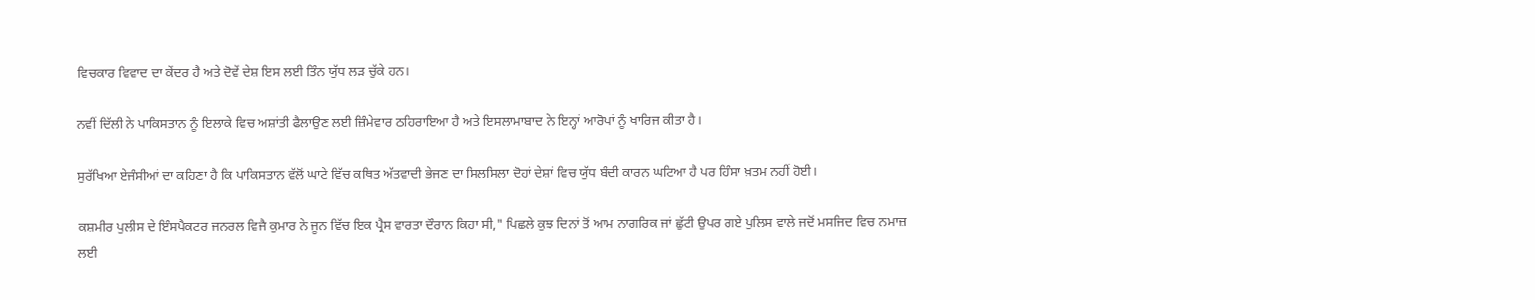ਵਿਚਕਾਰ ਵਿਵਾਦ ਦਾ ਕੇਂਦਰ ਹੈ ਅਤੇ ਦੋਵੇਂ ਦੇਸ਼ ਇਸ ਲਈ ਤਿੰਨ ਯੁੱਧ ਲੜ ਚੁੱਕੇ ਹਨ।

ਨਵੀਂ ਦਿੱਲੀ ਨੇ ਪਾਕਿਸਤਾਨ ਨੂੰ ਇਲਾਕੇ ਵਿਚ ਅਸ਼ਾਂਤੀ ਫੈਲਾਉਣ ਲਈ ਜ਼ਿੰਮੇਵਾਰ ਠਹਿਰਾਇਆ ਹੈ ਅਤੇ ਇਸਲਾਮਾਬਾਦ ਨੇ ਇਨ੍ਹਾਂ ਆਰੋਪਾਂ ਨੂੰ ਖਾਰਿਜ ਕੀਤਾ ਹੈ।

ਸੁਰੱਖਿਆ ਏਜੰਸੀਆਂ ਦਾ ਕਹਿਣਾ ਹੈ ਕਿ ਪਾਕਿਸਤਾਨ ਵੱਲੋਂ ਘਾਟੇ ਵਿੱਚ ਕਥਿਤ ਅੱਤਵਾਦੀ ਭੇਜਣ ਦਾ ਸਿਲਸਿਲਾ ਦੋਹਾਂ ਦੇਸ਼ਾਂ ਵਿਚ ਯੁੱਧ ਬੰਦੀ ਕਾਰਨ ਘਟਿਆ ਹੈ ਪਰ ਹਿੰਸਾ ਖ਼ਤਮ ਨਹੀਂ ਹੋਈ।

ਕਸ਼ਮੀਰ ਪੁਲੀਸ ਦੇ ਇੰਸਪੈਕਟਰ ਜਨਰਲ ਵਿਜੈ ਕੁਮਾਰ ਨੇ ਜੂਨ ਵਿੱਚ ਇਕ ਪ੍ਰੈਸ ਵਾਰਤਾ ਦੌਰਾਨ ਕਿਹਾ ਸੀ," ਪਿਛਲੇ ਕੁਝ ਦਿਨਾਂ ਤੋਂ ਆਮ ਨਾਗਰਿਕ ਜਾਂ ਛੁੱਟੀ ਉਪਰ ਗਏ ਪੁਲਿਸ ਵਾਲੇ ਜਦੋਂ ਮਸਜਿਦ ਵਿਚ ਨਮਾਜ਼ ਲਈ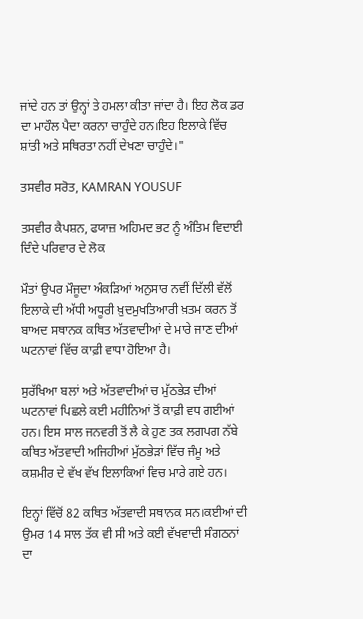ਜਾਂਦੇ ਹਨ ਤਾਂ ਉਨ੍ਹਾਂ ਤੇ ਹਮਲਾ ਕੀਤਾ ਜਾਂਦਾ ਹੈ। ਇਹ ਲੋਕ ਡਰ ਦਾ ਮਾਹੌਲ ਪੈਦਾ ਕਰਨਾ ਚਾਹੁੰਦੇ ਹਨ।ਇਹ ਇਲਾਕੇ ਵਿੱਚ ਸ਼ਾਂਤੀ ਅਤੇ ਸਥਿਰਤਾ ਨਹੀਂ ਦੇਖਣਾ ਚਾਹੁੰਦੇ।"

ਤਸਵੀਰ ਸਰੋਤ, KAMRAN YOUSUF

ਤਸਵੀਰ ਕੈਪਸ਼ਨ, ਫਯਾਜ਼ ਅਹਿਮਦ ਭਟ ਨੂੰ ਅੰਤਿਮ ਵਿਦਾਈ ਦਿੰਦੇ ਪਰਿਵਾਰ ਦੇ ਲੋਕ

ਮੌਤਾਂ ਉਪਰ ਮੌਜੂਦਾ ਅੰਕੜਿਆਂ ਅਨੁਸਾਰ ਨਵੀਂ ਦਿੱਲੀ ਵੱਲੋਂ ਇਲਾਕੇ ਦੀ ਅੱਧੀ ਅਧੂਰੀ ਖ਼ੁਦਮੁਖਤਿਆਰੀ ਖ਼ਤਮ ਕਰਨ ਤੋਂ ਬਾਅਦ ਸਥਾਨਕ ਕਥਿਤ ਅੱਤਵਾਦੀਆਂ ਦੇ ਮਾਰੇ ਜਾਣ ਦੀਆਂ ਘਟਨਾਵਾਂ ਵਿੱਚ ਕਾਫ਼ੀ ਵਾਧਾ ਹੋਇਆ ਹੈ।

ਸੁਰੱਖਿਆ ਬਲਾਂ ਅਤੇ ਅੱਤਵਾਦੀਆਂ ਚ ਮੁੱਠਭੇੜ ਦੀਆਂ ਘਟਨਾਵਾਂ ਪਿਛਲੇ ਕਈ ਮਹੀਨਿਆਂ ਤੋਂ ਕਾਫ਼ੀ ਵਧ ਗਈਆਂ ਹਨ। ਇਸ ਸਾਲ ਜਨਵਰੀ ਤੋਂ ਲੈ ਕੇ ਹੁਣ ਤਕ ਲਗਪਗ ਨੱਬੇ ਕਥਿਤ ਅੱਤਵਾਦੀ ਅਜਿਹੀਆਂ ਮੁੱਠਭੇੜਾਂ ਵਿੱਚ ਜੰਮੂ ਅਤੇ ਕਸ਼ਮੀਰ ਦੇ ਵੱਖ ਵੱਖ ਇਲਾਕਿਆਂ ਵਿਚ ਮਾਰੇ ਗਏ ਹਨ।

ਇਨ੍ਹਾਂ ਵਿੱਚੋਂ 82 ਕਥਿਤ ਅੱਤਵਾਦੀ ਸਥਾਨਕ ਸਨ।ਕਈਆਂ ਦੀ ਉਮਰ 14 ਸਾਲ ਤੱਕ ਵੀ ਸੀ ਅਤੇ ਕਈ ਵੱਖਵਾਦੀ ਸੰਗਠਨਾਂ ਦਾ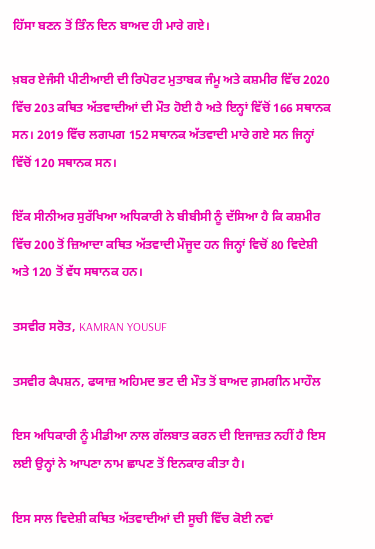ਹਿੱਸਾ ਬਣਨ ਤੋਂ ਤਿੰਨ ਦਿਨ ਬਾਅਦ ਹੀ ਮਾਰੇ ਗਏ।

ਖ਼ਬਰ ਏਜੰਸੀ ਪੀਟੀਆਈ ਦੀ ਰਿਪੋਰਟ ਮੁਤਾਬਕ ਜੰਮੂ ਅਤੇ ਕਸ਼ਮੀਰ ਵਿੱਚ 2020 ਵਿੱਚ 203 ਕਥਿਤ ਅੱਤਵਾਦੀਆਂ ਦੀ ਮੌਤ ਹੋਈ ਹੈ ਅਤੇ ਇਨ੍ਹਾਂ ਵਿੱਚੋਂ 166 ਸਥਾਨਕ ਸਨ। 2019 ਵਿੱਚ ਲਗਪਗ 152 ਸਥਾਨਕ ਅੱਤਵਾਦੀ ਮਾਰੇ ਗਏ ਸਨ ਜਿਨ੍ਹਾਂ ਵਿੱਚੋਂ 120 ਸਥਾਨਕ ਸਨ।

ਇੱਕ ਸੀਨੀਅਰ ਸੁਰੱਖਿਆ ਅਧਿਕਾਰੀ ਨੇ ਬੀਬੀਸੀ ਨੂੰ ਦੱਸਿਆ ਹੈ ਕਿ ਕਸ਼ਮੀਰ ਵਿੱਚ 200 ਤੋਂ ਜ਼ਿਆਦਾ ਕਥਿਤ ਅੱਤਵਾਦੀ ਮੌਜੂਦ ਹਨ ਜਿਨ੍ਹਾਂ ਵਿਚੋਂ 80 ਵਿਦੇਸ਼ੀ ਅਤੇ 120 ਤੋਂ ਵੱਧ ਸਥਾਨਕ ਹਨ।

ਤਸਵੀਰ ਸਰੋਤ, KAMRAN YOUSUF

ਤਸਵੀਰ ਕੈਪਸ਼ਨ, ਫਯਾਜ਼ ਅਹਿਮਦ ਭਟ ਦੀ ਮੌਤ ਤੋਂ ਬਾਅਦ ਗ਼ਮਗੀਨ ਮਾਹੌਲ

ਇਸ ਅਧਿਕਾਰੀ ਨੂੰ ਮੀਡੀਆ ਨਾਲ ਗੱਲਬਾਤ ਕਰਨ ਦੀ ਇਜਾਜ਼ਤ ਨਹੀਂ ਹੈ ਇਸ ਲਈ ਉਨ੍ਹਾਂ ਨੇ ਆਪਣਾ ਨਾਮ ਛਾਪਣ ਤੋਂ ਇਨਕਾਰ ਕੀਤਾ ਹੈ।

ਇਸ ਸਾਲ ਵਿਦੇਸ਼ੀ ਕਥਿਤ ਅੱਤਵਾਦੀਆਂ ਦੀ ਸੂਚੀ ਵਿੱਚ ਕੋਈ ਨਵਾਂ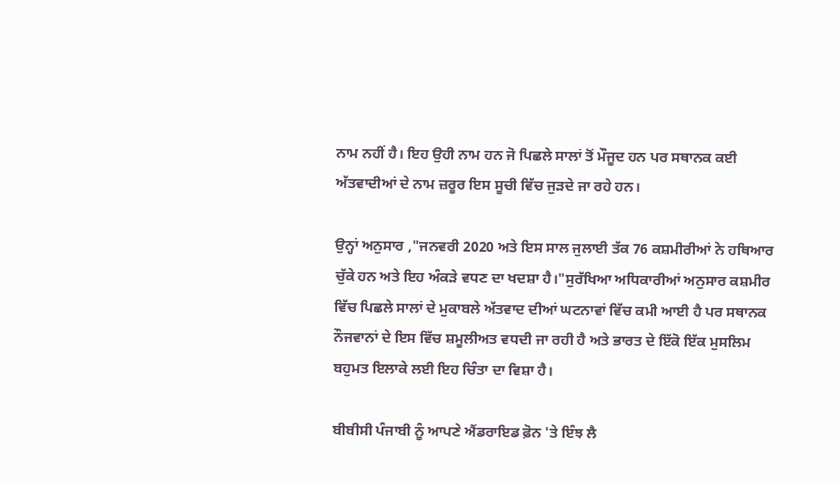ਨਾਮ ਨਹੀਂ ਹੈ। ਇਹ ਉਹੀ ਨਾਮ ਹਨ ਜੋ ਪਿਛਲੇ ਸਾਲਾਂ ਤੋਂ ਮੌਜੂਦ ਹਨ ਪਰ ਸਥਾਨਕ ਕਈ ਅੱਤਵਾਦੀਆਂ ਦੇ ਨਾਮ ਜ਼ਰੂਰ ਇਸ ਸੂਚੀ ਵਿੱਚ ਜੁੜਦੇ ਜਾ ਰਹੇ ਹਨ।

ਉਨ੍ਹਾਂ ਅਨੁਸਾਰ ,"ਜਨਵਰੀ 2020 ਅਤੇ ਇਸ ਸਾਲ ਜੁਲਾਈ ਤੱਕ 76 ਕਸ਼ਮੀਰੀਆਂ ਨੇ ਹਥਿਆਰ ਚੁੱਕੇ ਹਨ ਅਤੇ ਇਹ ਅੰਕੜੇ ਵਧਣ ਦਾ ਖਦਸ਼ਾ ਹੈ।"ਸੁਰੱਖਿਆ ਅਧਿਕਾਰੀਆਂ ਅਨੁਸਾਰ ਕਸ਼ਮੀਰ ਵਿੱਚ ਪਿਛਲੇ ਸਾਲਾਂ ਦੇ ਮੁਕਾਬਲੇ ਅੱਤਵਾਦ ਦੀਆਂ ਘਟਨਾਵਾਂ ਵਿੱਚ ਕਮੀ ਆਈ ਹੈ ਪਰ ਸਥਾਨਕ ਨੌਜਵਾਨਾਂ ਦੇ ਇਸ ਵਿੱਚ ਸ਼ਮੂਲੀਅਤ ਵਧਦੀ ਜਾ ਰਹੀ ਹੈ ਅਤੇ ਭਾਰਤ ਦੇ ਇੱਕੋ ਇੱਕ ਮੁਸਲਿਮ ਬਹੁਮਤ ਇਲਾਕੇ ਲਈ ਇਹ ਚਿੰਤਾ ਦਾ ਵਿਸ਼ਾ ਹੈ।

ਬੀਬੀਸੀ ਪੰਜਾਬੀ ਨੂੰ ਆਪਣੇ ਐਂਡਰਾਇਡ ਫ਼ੋਨ 'ਤੇ ਇੰਝ ਲੈ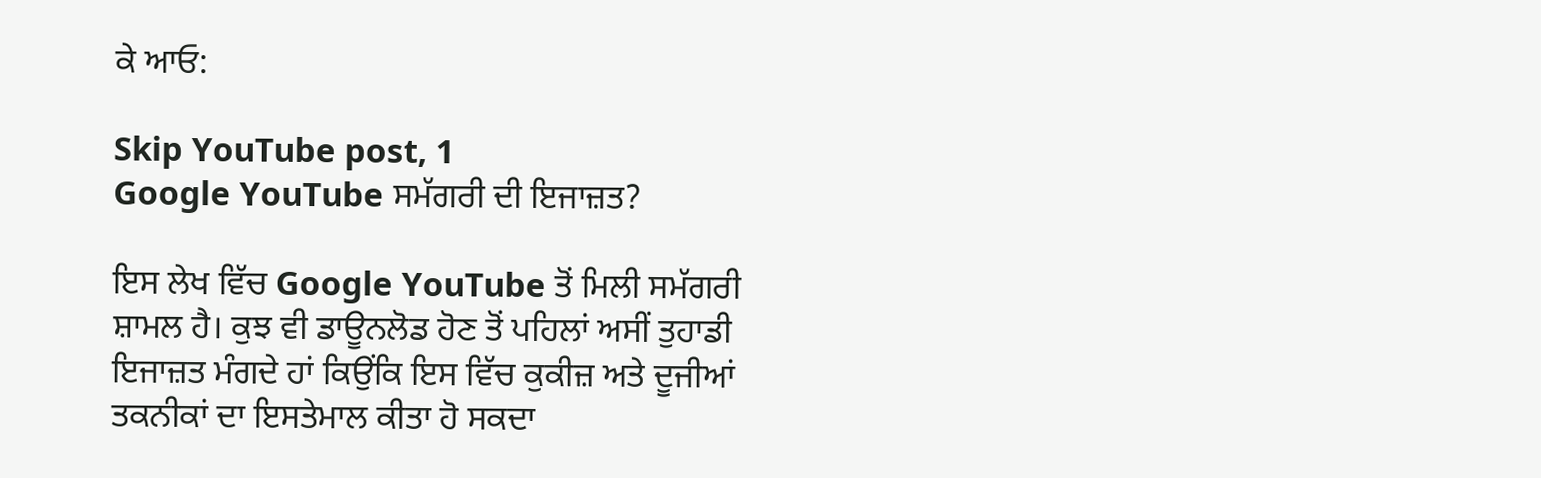ਕੇ ਆਓ:

Skip YouTube post, 1
Google YouTube ਸਮੱਗਰੀ ਦੀ ਇਜਾਜ਼ਤ?

ਇਸ ਲੇਖ ਵਿੱਚ Google YouTube ਤੋਂ ਮਿਲੀ ਸਮੱਗਰੀ ਸ਼ਾਮਲ ਹੈ। ਕੁਝ ਵੀ ਡਾਊਨਲੋਡ ਹੋਣ ਤੋਂ ਪਹਿਲਾਂ ਅਸੀਂ ਤੁਹਾਡੀ ਇਜਾਜ਼ਤ ਮੰਗਦੇ ਹਾਂ ਕਿਉਂਕਿ ਇਸ ਵਿੱਚ ਕੁਕੀਜ਼ ਅਤੇ ਦੂਜੀਆਂ ਤਕਨੀਕਾਂ ਦਾ ਇਸਤੇਮਾਲ ਕੀਤਾ ਹੋ ਸਕਦਾ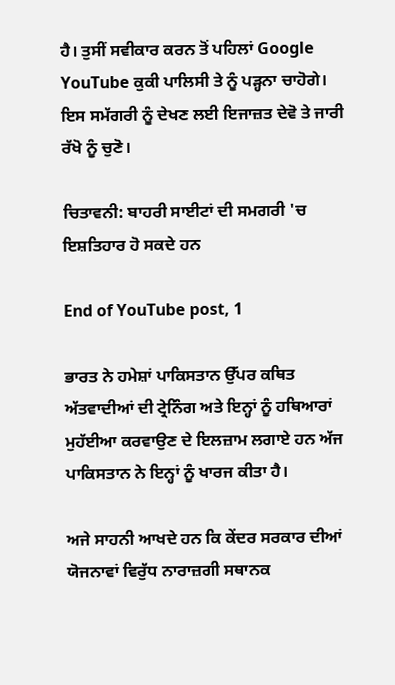ਹੈ। ਤੁਸੀਂ ਸਵੀਕਾਰ ਕਰਨ ਤੋਂ ਪਹਿਲਾਂ Google YouTube ਕੁਕੀ ਪਾਲਿਸੀ ਤੇ ਨੂੰ ਪੜ੍ਹਨਾ ਚਾਹੋਗੇ। ਇਸ ਸਮੱਗਰੀ ਨੂੰ ਦੇਖਣ ਲਈ ਇਜਾਜ਼ਤ ਦੇਵੋ ਤੇ ਜਾਰੀ ਰੱਖੋ ਨੂੰ ਚੁਣੋ।

ਚਿਤਾਵਨੀ: ਬਾਹਰੀ ਸਾਈਟਾਂ ਦੀ ਸਮਗਰੀ 'ਚ ਇਸ਼ਤਿਹਾਰ ਹੋ ਸਕਦੇ ਹਨ

End of YouTube post, 1

ਭਾਰਤ ਨੇ ਹਮੇਸ਼ਾਂ ਪਾਕਿਸਤਾਨ ਉੱਪਰ ਕਥਿਤ ਅੱਤਵਾਦੀਆਂ ਦੀ ਟ੍ਰੇਨਿੰਗ ਅਤੇ ਇਨ੍ਹਾਂ ਨੂੰ ਹਥਿਆਰਾਂ ਮੁਹੱਈਆ ਕਰਵਾਉਣ ਦੇ ਇਲਜ਼ਾਮ ਲਗਾਏ ਹਨ ਅੱਜ ਪਾਕਿਸਤਾਨ ਨੇ ਇਨ੍ਹਾਂ ਨੂੰ ਖਾਰਜ ਕੀਤਾ ਹੈ।

ਅਜੇ ਸਾਹਨੀ ਆਖਦੇ ਹਨ ਕਿ ਕੇਂਦਰ ਸਰਕਾਰ ਦੀਆਂ ਯੋਜਨਾਵਾਂ ਵਿਰੁੱਧ ਨਾਰਾਜ਼ਗੀ ਸਥਾਨਕ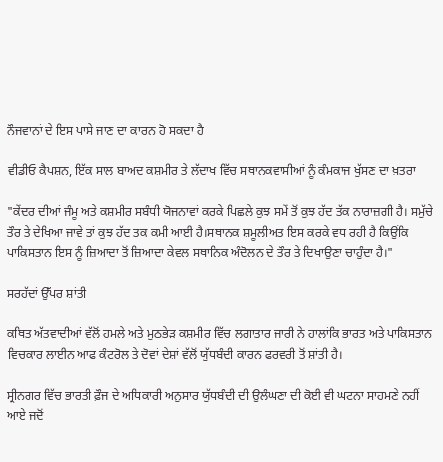ਨੌਜਵਾਨਾਂ ਦੇ ਇਸ ਪਾਸੇ ਜਾਣ ਦਾ ਕਾਰਨ ਹੋ ਸਕਦਾ ਹੈ

ਵੀਡੀਓ ਕੈਪਸ਼ਨ, ਇੱਕ ਸਾਲ ਬਾਅਦ ਕਸ਼ਮੀਰ ਤੇ ਲੱਦਾਖ ਵਿੱਚ ਸਥਾਨਕਵਾਸੀਆਂ ਨੂੰ ਕੰਮਕਾਜ ਖੁੱਸਣ ਦਾ ਖ਼ਤਰਾ

"ਕੇਂਦਰ ਦੀਆਂ ਜੰਮੂ ਅਤੇ ਕਸ਼ਮੀਰ ਸਬੰਧੀ ਯੋਜਨਾਵਾਂ ਕਰਕੇ ਪਿਛਲੇ ਕੁਝ ਸਮੇਂ ਤੋਂ ਕੁਝ ਹੱਦ ਤੱਕ ਨਾਰਾਜ਼ਗੀ ਹੈ। ਸਮੁੱਚੇ ਤੌਰ ਤੇ ਦੇਖਿਆ ਜਾਵੇ ਤਾਂ ਕੁਝ ਹੱਦ ਤਕ ਕਮੀ ਆਈ ਹੈ।ਸਥਾਨਕ ਸ਼ਮੂਲੀਅਤ ਇਸ ਕਰਕੇ ਵਧ ਰਹੀ ਹੈ ਕਿਉਂਕਿ ਪਾਕਿਸਤਾਨ ਇਸ ਨੂੰ ਜ਼ਿਆਦਾ ਤੋਂ ਜ਼ਿਆਦਾ ਕੇਵਲ ਸਥਾਨਿਕ ਅੰਦੋਲਨ ਦੇ ਤੌਰ ਤੇ ਦਿਖਾਉਣਾ ਚਾਹੁੰਦਾ ਹੈ।"

ਸਰਹੱਦਾਂ ਉੱਪਰ ਸ਼ਾਂਤੀ

ਕਥਿਤ ਅੱਤਵਾਦੀਆਂ ਵੱਲੋਂ ਹਮਲੇ ਅਤੇ ਮੁਠਭੇੜ ਕਸ਼ਮੀਰ ਵਿੱਚ ਲਗਾਤਾਰ ਜਾਰੀ ਨੇ ਹਾਲਾਂਕਿ ਭਾਰਤ ਅਤੇ ਪਾਕਿਸਤਾਨ ਵਿਚਕਾਰ ਲਾਈਨ ਆਫ ਕੰਟਰੋਲ ਤੇ ਦੋਵਾਂ ਦੇਸ਼ਾਂ ਵੱਲੋਂ ਯੁੱਧਬੰਦੀ ਕਾਰਨ ਫਰਵਰੀ ਤੋਂ ਸ਼ਾਂਤੀ ਹੈ।

ਸ੍ਰੀਨਗਰ ਵਿੱਚ ਭਾਰਤੀ ਫ਼ੌਜ ਦੇ ਅਧਿਕਾਰੀ ਅਨੁਸਾਰ ਯੁੱਧਬੰਦੀ ਦੀ ਉਲੰਘਣਾ ਦੀ ਕੋਈ ਵੀ ਘਟਨਾ ਸਾਹਮਣੇ ਨਹੀਂ ਆਏ ਜਦੋਂ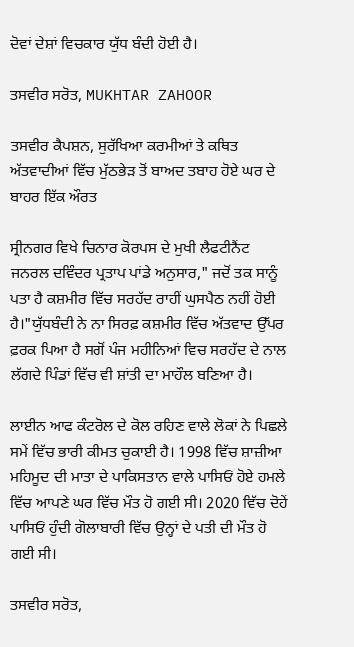ਦੋਵਾਂ ਦੇਸ਼ਾਂ ਵਿਚਕਾਰ ਯੁੱਧ ਬੰਦੀ ਹੋਈ ਹੈ।

ਤਸਵੀਰ ਸਰੋਤ, MUKHTAR ZAHOOR

ਤਸਵੀਰ ਕੈਪਸ਼ਨ, ਸੁਰੱਖਿਆ ਕਰਮੀਆਂ ਤੇ ਕਥਿਤ ਅੱਤਵਾਦੀਆਂ ਵਿੱਚ ਮੁੱਠਭੇੜ ਤੋਂ ਬਾਅਦ ਤਬਾਹ ਹੋਏ ਘਰ ਦੇ ਬਾਹਰ ਇੱਕ ਔਰਤ

ਸ੍ਰੀਨਗਰ ਵਿਖੇ ਚਿਨਾਰ ਕੋਰਪਸ ਦੇ ਮੁਖੀ ਲੈਫਟੀਨੈਂਟ ਜਨਰਲ ਦਵਿੰਦਰ ਪ੍ਰਤਾਪ ਪਾਂਡੇ ਅਨੁਸਾਰ," ਜਦੋਂ ਤਕ ਸਾਨੂੰ ਪਤਾ ਹੈ ਕਸ਼ਮੀਰ ਵਿੱਚ ਸਰਹੱਦ ਰਾਹੀਂ ਘੁਸਪੈਠ ਨਹੀਂ ਹੋਈ ਹੈ।"ਯੁੱਧਬੰਦੀ ਨੇ ਨਾ ਸਿਰਫ਼ ਕਸ਼ਮੀਰ ਵਿੱਚ ਅੱਤਵਾਦ ਉੱਪਰ ਫ਼ਰਕ ਪਿਆ ਹੈ ਸਗੋਂ ਪੰਜ ਮਹੀਨਿਆਂ ਵਿਚ ਸਰਹੱਦ ਦੇ ਨਾਲ ਲੱਗਦੇ ਪਿੰਡਾਂ ਵਿੱਚ ਵੀ ਸ਼ਾਂਤੀ ਦਾ ਮਾਹੌਲ ਬਣਿਆ ਹੈ।

ਲਾਈਨ ਆਫ ਕੰਟਰੋਲ ਦੇ ਕੋਲ ਰਹਿਣ ਵਾਲੇ ਲੋਕਾਂ ਨੇ ਪਿਛਲੇ ਸਮੇਂ ਵਿੱਚ ਭਾਰੀ ਕੀਮਤ ਚੁਕਾਈ ਹੈ। 1998 ਵਿੱਚ ਸ਼ਾਜ਼ੀਆ ਮਹਿਮੂਦ ਦੀ ਮਾਤਾ ਦੇ ਪਾਕਿਸਤਾਨ ਵਾਲੇ ਪਾਸਿਓਂ ਹੋਏ ਹਮਲੇ ਵਿੱਚ ਆਪਣੇ ਘਰ ਵਿੱਚ ਮੌਤ ਹੋ ਗਈ ਸੀ। 2020 ਵਿੱਚ ਦੋਹੇਂ ਪਾਸਿਓਂ ਹੁੰਦੀ ਗੋਲਾਬਾਰੀ ਵਿੱਚ ਉਨ੍ਹਾਂ ਦੇ ਪਤੀ ਦੀ ਮੌਤ ਹੋ ਗਈ ਸੀ।

ਤਸਵੀਰ ਸਰੋਤ,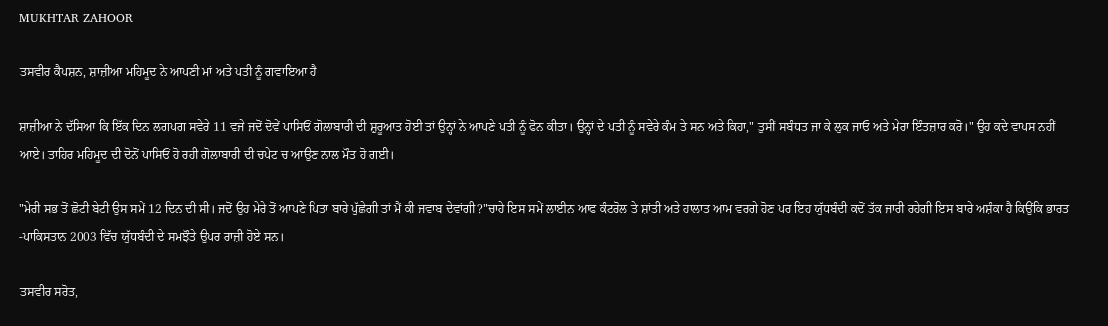MUKHTAR ZAHOOR

ਤਸਵੀਰ ਕੈਪਸ਼ਨ, ਸ਼ਾਜ਼ੀਆ ਮਹਿਮੂਦ ਨੇ ਆਪਣੀ ਮਾਂ ਅਤੇ ਪਤੀ ਨੂੰ ਗਵਾਇਆ ਹੈ

ਸ਼ਾਜ਼ੀਆ ਨੇ ਦੱਸਿਆ ਕਿ ਇੱਕ ਦਿਨ ਲਗਪਗ ਸਵੇਰੇ 11 ਵਜੇ ਜਦੋਂ ਦੋਵੇਂ ਪਾਸਿਓਂ ਗੋਲਾਬਾਰੀ ਦੀ ਸ਼ੁਰੂਆਤ ਹੋਈ ਤਾਂ ਉਨ੍ਹਾਂ ਨੇ ਆਪਣੇ ਪਤੀ ਨੂੰ ਫੋਨ ਕੀਤਾ। ਉਨ੍ਹਾਂ ਦੇ ਪਤੀ ਨੂੰ ਸਵੇਰੇ ਕੰਮ ਤੇ ਸਨ ਅਤੇ ਕਿਹਾ," ਤੁਸੀਂ ਸਬੰਧਤ ਜਾ ਕੇ ਲੁਕ ਜਾਓ ਅਤੇ ਮੇਰਾ ਇੰਤਜ਼ਾਰ ਕਰੋ।" ਉਹ ਕਦੇ ਵਾਪਸ ਨਹੀਂ ਆਏ। ਤਾਹਿਰ ਮਹਿਮੂਦ ਦੀ ਦੋਨੋਂ ਪਾਸਿਓਂ ਹੋ ਰਹੀ ਗੋਲਾਬਾਰੀ ਦੀ ਚਪੇਟ ਚ ਆਉਣ ਨਾਲ ਮੌਤ ਹੋ ਗਈ।

"ਮੇਰੀ ਸਭ ਤੋਂ ਛੋਟੀ ਬੇਟੀ ਉਸ ਸਮੇਂ 12 ਦਿਨ ਦੀ ਸੀ। ਜਦੋਂ ਉਹ ਮੇਰੇ ਤੋਂ ਆਪਣੇ ਪਿਤਾ ਬਾਰੇ ਪੁੱਛੇਗੀ ਤਾਂ ਮੈਂ ਕੀ ਜਵਾਬ ਦੇਵਾਂਗੀ?"ਚਾਹੇ ਇਸ ਸਮੇਂ ਲਾਈਨ ਆਫ ਕੰਟਰੋਲ ਤੇ ਸ਼ਾਂਤੀ ਅਤੇ ਹਾਲਾਤ ਆਮ ਵਰਗੇ ਹੋਣ ਪਰ ਇਹ ਯੁੱਧਬੰਦੀ ਕਦੋਂ ਤੱਕ ਜਾਰੀ ਰਹੇਗੀ ਇਸ ਬਾਰੇ ਅਸ਼ੰਕਾ ਹੈ ਕਿਉਂਕਿ ਭਾਰਤ -ਪਾਕਿਸਤਾਨ 2003 ਵਿੱਚ ਯੁੱਧਬੰਦੀ ਦੇ ਸਮਝੌਤੇ ਉਪਰ ਰਾਜ਼ੀ ਹੋਏ ਸਨ।

ਤਸਵੀਰ ਸਰੋਤ,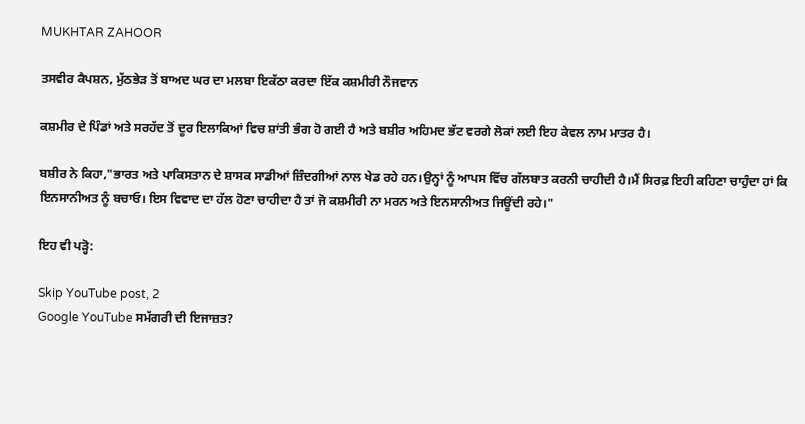MUKHTAR ZAHOOR

ਤਸਵੀਰ ਕੈਪਸ਼ਨ, ਮੁੱਠਭੇੜ ਤੋਂ ਬਾਅਦ ਘਰ ਦਾ ਮਲਬਾ ਇਕੱਠਾ ਕਰਦਾ ਇੱਕ ਕਸ਼ਮੀਰੀ ਨੌਜਵਾਨ

ਕਸ਼ਮੀਰ ਦੇ ਪਿੰਡਾਂ ਅਤੇ ਸਰਹੱਦ ਤੋਂ ਦੂਰ ਇਲਾਕਿਆਂ ਵਿਚ ਸ਼ਾਂਤੀ ਭੰਗ ਹੋ ਗਈ ਹੈ ਅਤੇ ਬਸ਼ੀਰ ਅਹਿਮਦ ਭੱਟ ਵਰਗੇ ਲੋਕਾਂ ਲਈ ਇਹ ਕੇਵਲ ਨਾਮ ਮਾਤਰ ਹੈ।

ਬਸ਼ੀਰ ਨੇ ਕਿਹਾ,"ਭਾਰਤ ਅਤੇ ਪਾਕਿਸਤਾਨ ਦੇ ਸ਼ਾਸਕ ਸਾਡੀਆਂ ਜ਼ਿੰਦਗੀਆਂ ਨਾਲ ਖੇਡ ਰਹੇ ਹਨ।ਉਨ੍ਹਾਂ ਨੂੰ ਆਪਸ ਵਿੱਚ ਗੱਲਬਾਤ ਕਰਨੀ ਚਾਹੀਦੀ ਹੈ।ਮੈਂ ਸਿਰਫ਼ ਇਹੀ ਕਹਿਣਾ ਚਾਹੁੰਦਾ ਹਾਂ ਕਿ ਇਨਸਾਨੀਅਤ ਨੂੰ ਬਚਾਓ। ਇਸ ਵਿਵਾਦ ਦਾ ਹੱਲ ਹੋਣਾ ਚਾਹੀਦਾ ਹੈ ਤਾਂ ਜੋ ਕਸ਼ਮੀਰੀ ਨਾ ਮਰਨ ਅਤੇ ਇਨਸਾਨੀਅਤ ਜਿਊਂਦੀ ਰਹੇ।"

ਇਹ ਵੀ ਪੜ੍ਹੋ:

Skip YouTube post, 2
Google YouTube ਸਮੱਗਰੀ ਦੀ ਇਜਾਜ਼ਤ?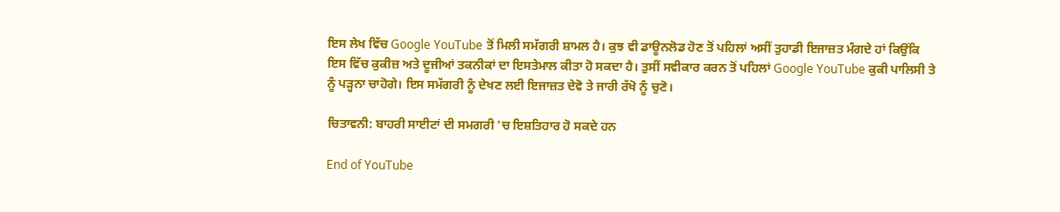ਇਸ ਲੇਖ ਵਿੱਚ Google YouTube ਤੋਂ ਮਿਲੀ ਸਮੱਗਰੀ ਸ਼ਾਮਲ ਹੈ। ਕੁਝ ਵੀ ਡਾਊਨਲੋਡ ਹੋਣ ਤੋਂ ਪਹਿਲਾਂ ਅਸੀਂ ਤੁਹਾਡੀ ਇਜਾਜ਼ਤ ਮੰਗਦੇ ਹਾਂ ਕਿਉਂਕਿ ਇਸ ਵਿੱਚ ਕੁਕੀਜ਼ ਅਤੇ ਦੂਜੀਆਂ ਤਕਨੀਕਾਂ ਦਾ ਇਸਤੇਮਾਲ ਕੀਤਾ ਹੋ ਸਕਦਾ ਹੈ। ਤੁਸੀਂ ਸਵੀਕਾਰ ਕਰਨ ਤੋਂ ਪਹਿਲਾਂ Google YouTube ਕੁਕੀ ਪਾਲਿਸੀ ਤੇ ਨੂੰ ਪੜ੍ਹਨਾ ਚਾਹੋਗੇ। ਇਸ ਸਮੱਗਰੀ ਨੂੰ ਦੇਖਣ ਲਈ ਇਜਾਜ਼ਤ ਦੇਵੋ ਤੇ ਜਾਰੀ ਰੱਖੋ ਨੂੰ ਚੁਣੋ।

ਚਿਤਾਵਨੀ: ਬਾਹਰੀ ਸਾਈਟਾਂ ਦੀ ਸਮਗਰੀ 'ਚ ਇਸ਼ਤਿਹਾਰ ਹੋ ਸਕਦੇ ਹਨ

End of YouTube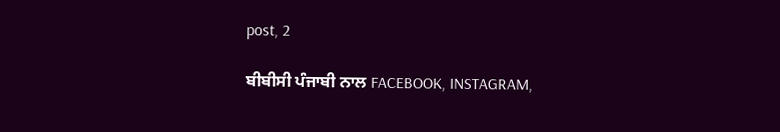post, 2

ਬੀਬੀਸੀ ਪੰਜਾਬੀ ਨਾਲ FACEBOOK, INSTAGRAM,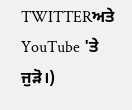TWITTERਅਤੇ YouTube 'ਤੇ ਜੁੜੋ।)